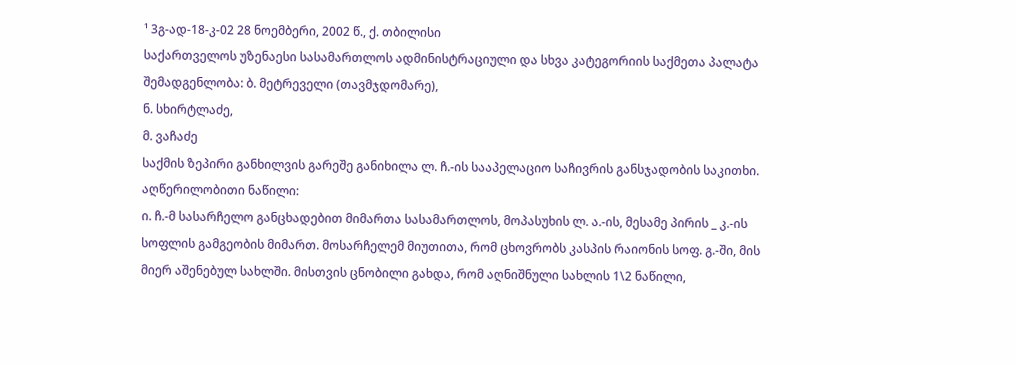¹ 3გ-ად-18-კ-02 28 ნოემბერი, 2002 წ., ქ. თბილისი
საქართველოს უზენაესი სასამართლოს ადმინისტრაციული და სხვა კატეგორიის საქმეთა პალატა
შემადგენლობა: ბ. მეტრეველი (თავმჯდომარე),
ნ. სხირტლაძე,
მ. ვაჩაძე
საქმის ზეპირი განხილვის გარეშე განიხილა ლ. ჩ.-ის სააპელაციო საჩივრის განსჯადობის საკითხი.
აღწერილობითი ნაწილი:
ი. ჩ.-მ სასარჩელო განცხადებით მიმართა სასამართლოს, მოპასუხის ლ. ა.-ის, მესამე პირის _ კ.-ის სოფლის გამგეობის მიმართ. მოსარჩელემ მიუთითა, რომ ცხოვრობს კასპის რაიონის სოფ. გ.-ში, მის მიერ აშენებულ სახლში. მისთვის ცნობილი გახდა, რომ აღნიშნული სახლის 1\2 ნაწილი,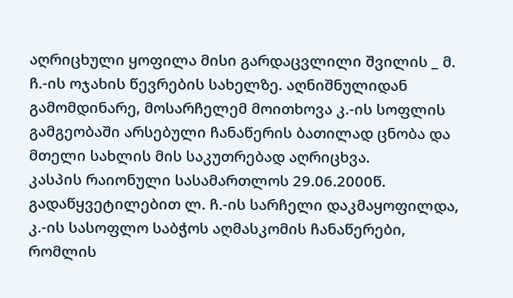აღრიცხული ყოფილა მისი გარდაცვლილი შვილის _ მ. ჩ.-ის ოჯახის წევრების სახელზე. აღნიშნულიდან გამომდინარე, მოსარჩელემ მოითხოვა კ.-ის სოფლის გამგეობაში არსებული ჩანაწერის ბათილად ცნობა და მთელი სახლის მის საკუთრებად აღრიცხვა.
კასპის რაიონული სასამართლოს 29.06.2000წ. გადაწყვეტილებით ლ. ჩ.-ის სარჩელი დაკმაყოფილდა, კ.-ის სასოფლო საბჭოს აღმასკომის ჩანაწერები, რომლის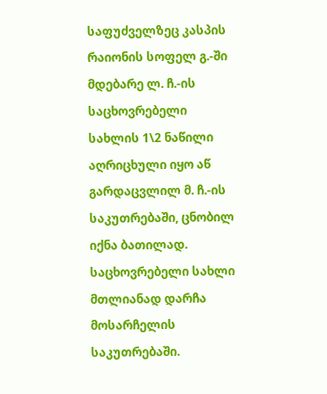საფუძველზეც კასპის რაიონის სოფელ გ.-ში მდებარე ლ. ჩ.-ის საცხოვრებელი სახლის 1\2 ნაწილი აღრიცხული იყო აწ გარდაცვლილ მ. ჩ.-ის საკუთრებაში, ცნობილ იქნა ბათილად. საცხოვრებელი სახლი მთლიანად დარჩა მოსარჩელის საკუთრებაში.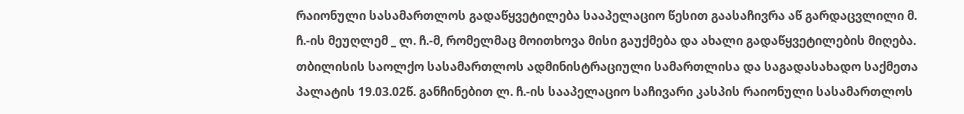რაიონული სასამართლოს გადაწყვეტილება სააპელაციო წესით გაასაჩივრა აწ გარდაცვლილი მ. ჩ.-ის მეუღლემ _ ლ. ჩ.-მ, რომელმაც მოითხოვა მისი გაუქმება და ახალი გადაწყვეტილების მიღება.
თბილისის საოლქო სასამართლოს ადმინისტრაციული სამართლისა და საგადასახადო საქმეთა პალატის 19.03.02წ. განჩინებით ლ. ჩ.-ის სააპელაციო საჩივარი კასპის რაიონული სასამართლოს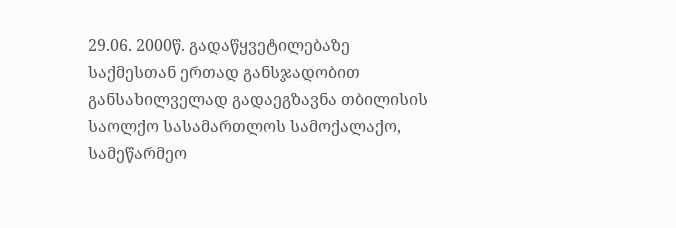29.06. 2000წ. გადაწყვეტილებაზე საქმესთან ერთად განსჯადობით განსახილველად გადაეგზავნა თბილისის საოლქო სასამართლოს სამოქალაქო, სამეწარმეო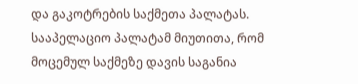და გაკოტრების საქმეთა პალატას. სააპელაციო პალატამ მიუთითა, რომ მოცემულ საქმეზე დავის საგანია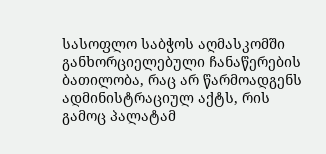სასოფლო საბჭოს აღმასკომში განხორციელებული ჩანაწერების ბათილობა, რაც არ წარმოადგენს ადმინისტრაციულ აქტს, რის გამოც პალატამ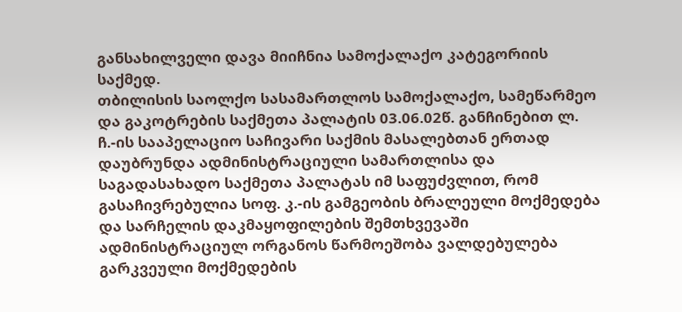განსახილველი დავა მიიჩნია სამოქალაქო კატეგორიის საქმედ.
თბილისის საოლქო სასამართლოს სამოქალაქო, სამეწარმეო და გაკოტრების საქმეთა პალატის 03.06.02წ. განჩინებით ლ. ჩ.-ის სააპელაციო საჩივარი საქმის მასალებთან ერთად დაუბრუნდა ადმინისტრაციული სამართლისა და საგადასახადო საქმეთა პალატას იმ საფუძვლით, რომ გასაჩივრებულია სოფ. კ.-ის გამგეობის ბრალეული მოქმედება და სარჩელის დაკმაყოფილების შემთხვევაში ადმინისტრაციულ ორგანოს წარმოეშობა ვალდებულება გარკვეული მოქმედების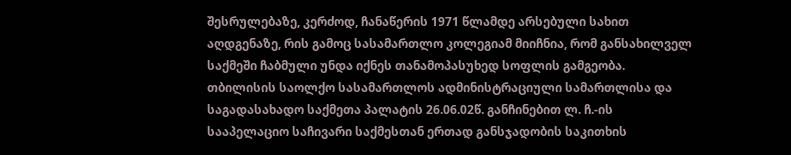შესრულებაზე, კერძოდ, ჩანაწერის 1971 წლამდე არსებული სახით აღდგენაზე, რის გამოც სასამართლო კოლეგიამ მიიჩნია, რომ განსახილველ საქმეში ჩაბმული უნდა იქნეს თანამოპასუხედ სოფლის გამგეობა.
თბილისის საოლქო სასამართლოს ადმინისტრაციული სამართლისა და საგადასახადო საქმეთა პალატის 26.06.02წ. განჩინებით ლ. ჩ.-ის სააპელაციო საჩივარი საქმესთან ერთად განსჯადობის საკითხის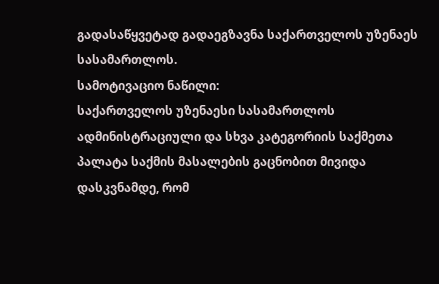გადასაწყვეტად გადაეგზავნა საქართველოს უზენაეს სასამართლოს.
სამოტივაციო ნაწილი:
საქართველოს უზენაესი სასამართლოს ადმინისტრაციული და სხვა კატეგორიის საქმეთა პალატა საქმის მასალების გაცნობით მივიდა დასკვნამდე, რომ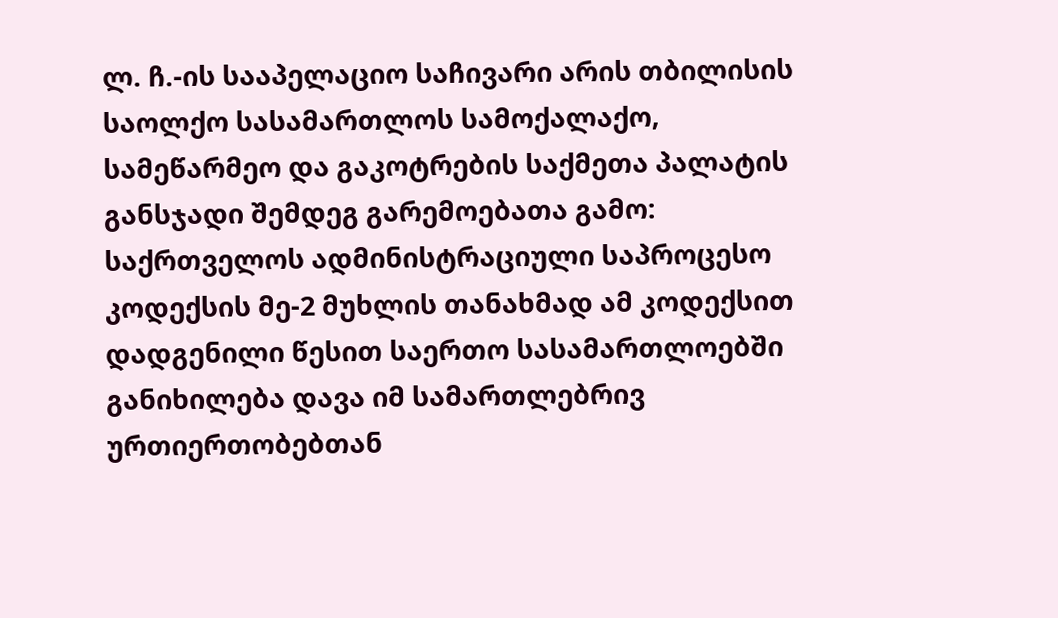ლ. ჩ.-ის სააპელაციო საჩივარი არის თბილისის საოლქო სასამართლოს სამოქალაქო, სამეწარმეო და გაკოტრების საქმეთა პალატის განსჯადი შემდეგ გარემოებათა გამო:
საქრთველოს ადმინისტრაციული საპროცესო კოდექსის მე-2 მუხლის თანახმად ამ კოდექსით დადგენილი წესით საერთო სასამართლოებში განიხილება დავა იმ სამართლებრივ ურთიერთობებთან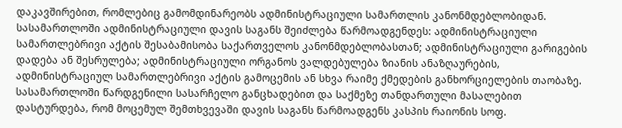დაკავშირებით, რომლებიც გამომდინარეობს ადმინისტრაციული სამართლის კანონმდებლობიდან. სასამართლოში ადმინისტრაციული დავის საგანს შეიძლება წარმოადგენდეს: ადმინისტრაციული სამართლებრივი აქტის შესაბამისობა საქართველოს კანონმდებლობასთან; ადმინისტრაციული გარიგების დადება ან შესრულება; ადმინისტრაციული ორგანოს ვალდებულება ზიანის ანაზღაურების, ადმინისტრაციულ სამართლებრივი აქტის გამოცემის ან სხვა რაიმე ქმედების განხორციელების თაობაზე. სასამართლოში წარდგენილი სასარჩელო განცხადებით და საქმეზე თანდართული მასალებით დასტურდება, რომ მოცემულ შემთხვევაში დავის საგანს წარმოადგენს კასპის რაიონის სოფ.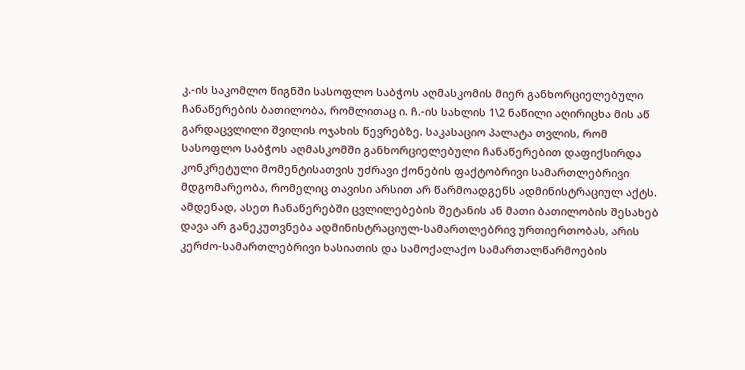კ.-ის საკომლო წიგნში სასოფლო საბჭოს აღმასკომის მიერ განხორციელებული ჩანაწერების ბათილობა, რომლითაც ი. ჩ.-ის სახლის 1\2 ნაწილი აღირიცხა მის აწ გარდაცვლილი შვილის ოჯახის წევრებზე. საკასაციო პალატა თვლის, რომ სასოფლო საბჭოს აღმასკომში განხორციელებული ჩანაწერებით დაფიქსირდა კონკრეტული მომენტისათვის უძრავი ქონების ფაქტობრივი სამართლებრივი მდგომარეობა, რომელიც თავისი არსით არ წარმოადგენს ადმინისტრაციულ აქტს. ამდენად, ასეთ ჩანაწერებში ცვლილებების შეტანის ან მათი ბათილობის შესახებ დავა არ განეკუთვნება ადმინისტრაციულ-სამართლებრივ ურთიერთობას, არის კერძო-სამართლებრივი ხასიათის და სამოქალაქო სამართალწარმოების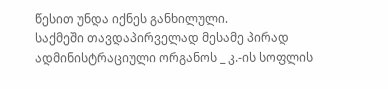წესით უნდა იქნეს განხილული.
საქმეში თავდაპირველად მესამე პირად ადმინისტრაციული ორგანოს _ კ.-ის სოფლის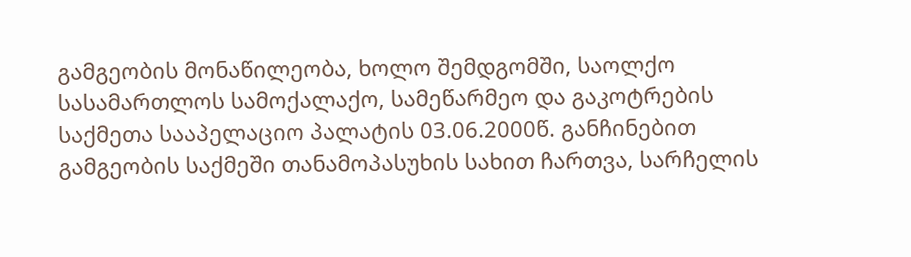გამგეობის მონაწილეობა, ხოლო შემდგომში, საოლქო სასამართლოს სამოქალაქო, სამეწარმეო და გაკოტრების საქმეთა სააპელაციო პალატის 03.06.2000წ. განჩინებით გამგეობის საქმეში თანამოპასუხის სახით ჩართვა, სარჩელის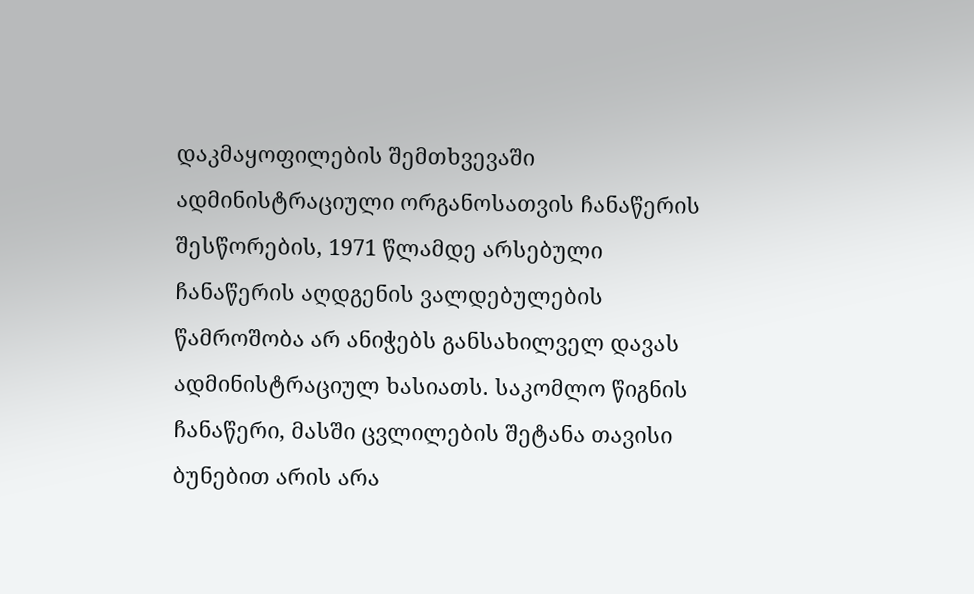დაკმაყოფილების შემთხვევაში ადმინისტრაციული ორგანოსათვის ჩანაწერის შესწორების, 1971 წლამდე არსებული ჩანაწერის აღდგენის ვალდებულების წამროშობა არ ანიჭებს განსახილველ დავას ადმინისტრაციულ ხასიათს. საკომლო წიგნის ჩანაწერი, მასში ცვლილების შეტანა თავისი ბუნებით არის არა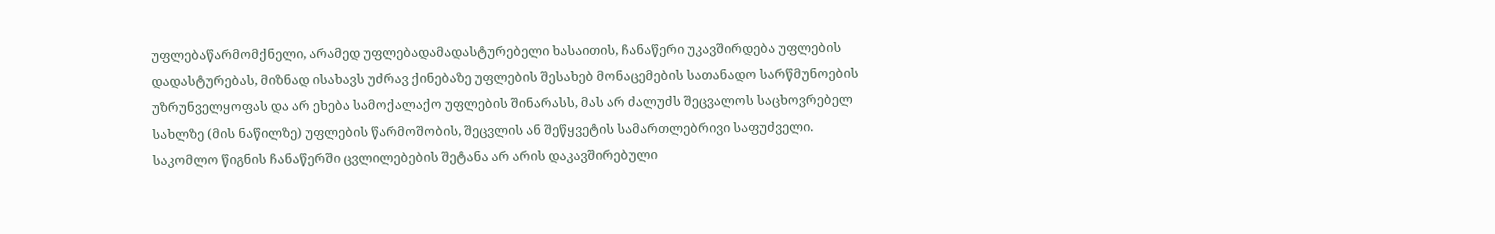უფლებაწარმომქნელი, არამედ უფლებადამადასტურებელი ხასაითის, ჩანაწერი უკავშირდება უფლების დადასტურებას, მიზნად ისახავს უძრავ ქინებაზე უფლების შესახებ მონაცემების სათანადო სარწმუნოების უზრუნველყოფას და არ ეხება სამოქალაქო უფლების შინარასს, მას არ ძალუძს შეცვალოს საცხოვრებელ სახლზე (მის ნაწილზე) უფლების წარმოშობის, შეცვლის ან შეწყვეტის სამართლებრივი საფუძველი. საკომლო წიგნის ჩანაწერში ცვლილებების შეტანა არ არის დაკავშირებული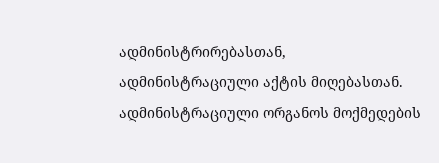ადმინისტრირებასთან, ადმინისტრაციული აქტის მიღებასთან. ადმინისტრაციული ორგანოს მოქმედების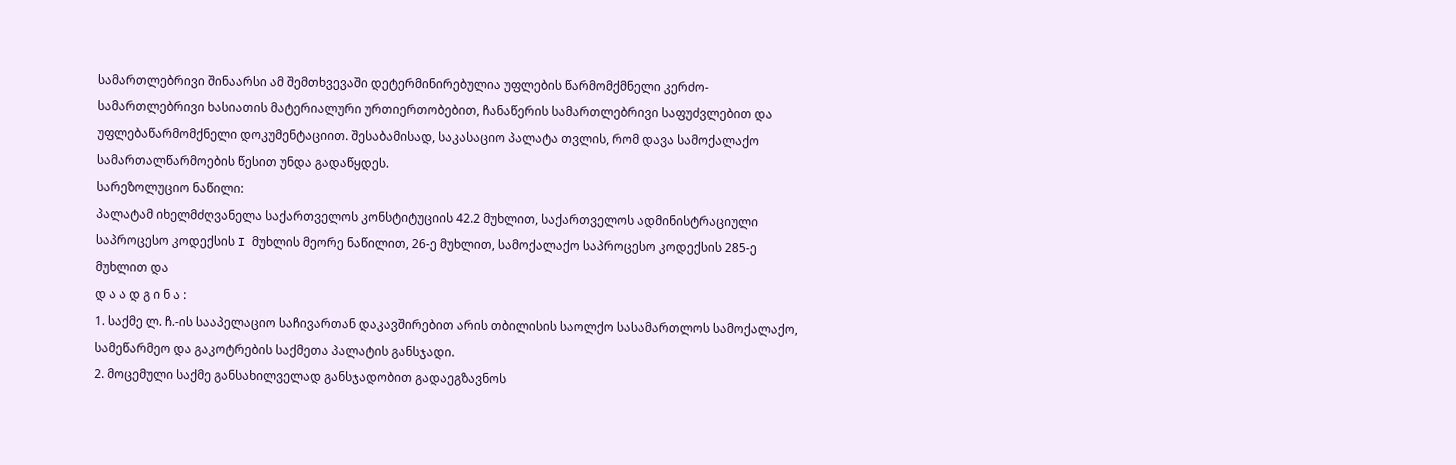სამართლებრივი შინაარსი ამ შემთხვევაში დეტერმინირებულია უფლების წარმომქმნელი კერძო-სამართლებრივი ხასიათის მატერიალური ურთიერთობებით, ჩანაწერის სამართლებრივი საფუძვლებით და უფლებაწარმომქნელი დოკუმენტაციით. შესაბამისად, საკასაციო პალატა თვლის, რომ დავა სამოქალაქო სამართალწარმოების წესით უნდა გადაწყდეს.
სარეზოლუციო ნაწილი:
პალატამ იხელმძღვანელა საქართველოს კონსტიტუციის 42.2 მუხლით, საქართველოს ადმინისტრაციული საპროცესო კოდექსის I მუხლის მეორე ნაწილით, 26-ე მუხლით, სამოქალაქო საპროცესო კოდექსის 285-ე მუხლით და
დ ა ა დ გ ი ნ ა :
1. საქმე ლ. ჩ.-ის სააპელაციო საჩივართან დაკავშირებით არის თბილისის საოლქო სასამართლოს სამოქალაქო, სამეწარმეო და გაკოტრების საქმეთა პალატის განსჯადი.
2. მოცემული საქმე განსახილველად განსჯადობით გადაეგზავნოს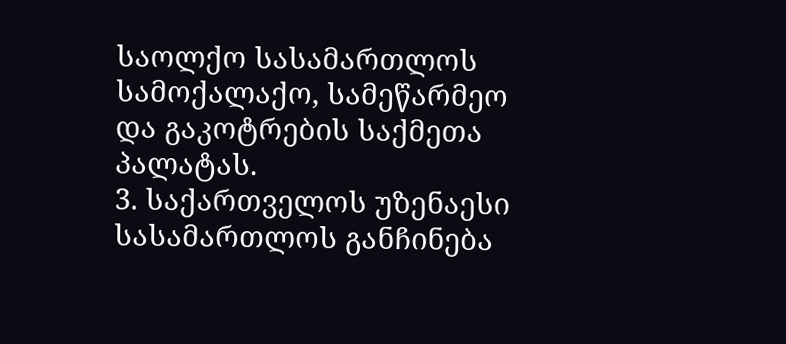საოლქო სასამართლოს სამოქალაქო, სამეწარმეო და გაკოტრების საქმეთა პალატას.
3. საქართველოს უზენაესი სასამართლოს განჩინება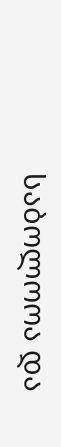საბოლოოა და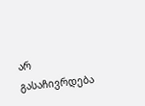არ გასაჩივრდება